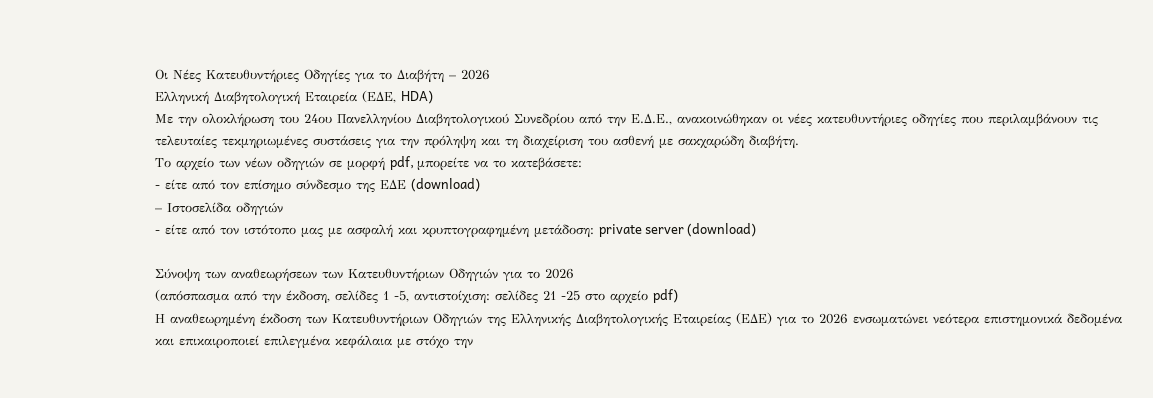Οι Νέες Κατευθυντήριες Οδηγίες για το Διαβήτη – 2026
Ελληνική Διαβητολογική Εταιρεία (ΕΔΕ, HDA)
Με την ολοκλήρωση του 24ου Πανελληνίου Διαβητολογικού Συνεδρίου από την Ε.Δ.Ε., ανακοινώθηκαν οι νέες κατευθυντήριες οδηγίες που περιλαμβάνουν τις τελευταίες τεκμηριωμένες συστάσεις για την πρόληψη και τη διαχείριση του ασθενή με σακχαρώδη διαβήτη.
Το αρχείο των νέων οδηγιών σε μορφή pdf, μπορείτε να το κατεβάσετε:
- είτε από τον επίσημο σύνδεσμο της ΕΔΕ (download)
– Ιστοσελίδα οδηγιών
- είτε από τον ιστότοπο μας με ασφαλή και κρυπτογραφημένη μετάδοση: private server (download)

Σύνοψη των αναθεωρήσεων των Κατευθυντήριων Οδηγιών για το 2026
(απόσπασμα από την έκδοση, σελίδες 1 -5, αντιστοίχιση: σελίδες 21 -25 στο αρχείο pdf)
Η αναθεωρημένη έκδοση των Κατευθυντήριων Οδηγιών της Ελληνικής Διαβητολογικής Εταιρείας (ΕΔΕ) για το 2026 ενσωματώνει νεότερα επιστημονικά δεδομένα και επικαιροποιεί επιλεγμένα κεφάλαια με στόχο την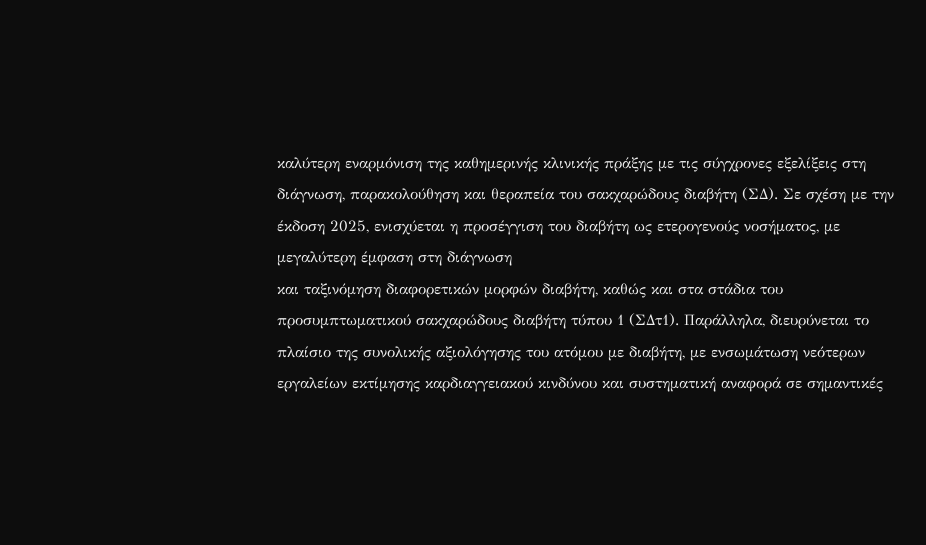καλύτερη εναρμόνιση της καθημερινής κλινικής πράξης με τις σύγχρονες εξελίξεις στη διάγνωση, παρακολούθηση και θεραπεία του σακχαρώδους διαβήτη (ΣΔ). Σε σχέση με την έκδοση 2025, ενισχύεται η προσέγγιση του διαβήτη ως ετερογενούς νοσήματος, με μεγαλύτερη έμφαση στη διάγνωση
και ταξινόμηση διαφορετικών μορφών διαβήτη, καθώς και στα στάδια του προσυμπτωματικού σακχαρώδους διαβήτη τύπου 1 (ΣΔτ1). Παράλληλα, διευρύνεται το πλαίσιο της συνολικής αξιολόγησης του ατόμου με διαβήτη, με ενσωμάτωση νεότερων εργαλείων εκτίμησης καρδιαγγειακού κινδύνου και συστηματική αναφορά σε σημαντικές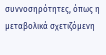συννοσηρότητες, όπως η μεταβολικά σχετιζόμενη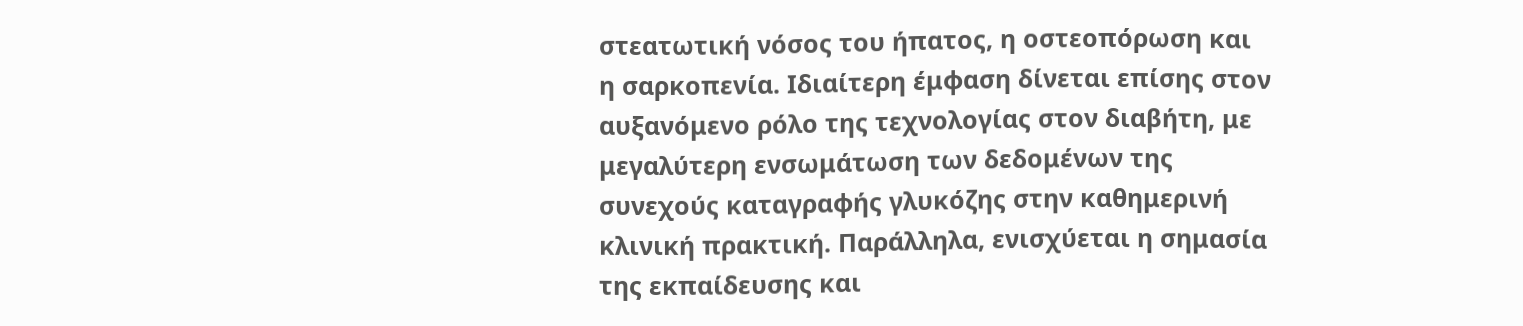στεατωτική νόσος του ήπατος, η οστεοπόρωση και η σαρκοπενία. Ιδιαίτερη έμφαση δίνεται επίσης στον αυξανόμενο ρόλο της τεχνολογίας στον διαβήτη, με μεγαλύτερη ενσωμάτωση των δεδομένων της συνεχούς καταγραφής γλυκόζης στην καθημερινή κλινική πρακτική. Παράλληλα, ενισχύεται η σημασία της εκπαίδευσης και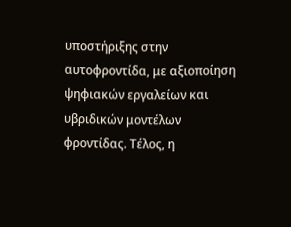υποστήριξης στην αυτοφροντίδα, με αξιοποίηση ψηφιακών εργαλείων και υβριδικών μοντέλων φροντίδας. Τέλος, η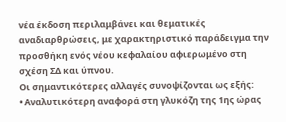νέα έκδοση περιλαμβάνει και θεματικές αναδιαρθρώσεις, με χαρακτηριστικό παράδειγμα την προσθήκη ενός νέου κεφαλαίου αφιερωμένο στη σχέση ΣΔ και ύπνου.
Οι σημαντικότερες αλλαγές συνοψίζονται ως εξής:
• Αναλυτικότερη αναφορά στη γλυκόζη της 1ης ώρας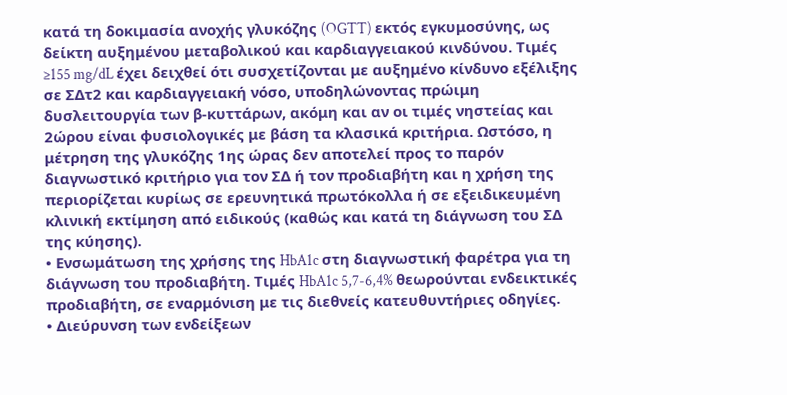κατά τη δοκιμασία ανοχής γλυκόζης (OGTT) εκτός εγκυμοσύνης, ως δείκτη αυξημένου μεταβολικού και καρδιαγγειακού κινδύνου. Τιμές ≥155 mg/dL έχει δειχθεί ότι συσχετίζονται με αυξημένο κίνδυνο εξέλιξης σε ΣΔτ2 και καρδιαγγειακή νόσο, υποδηλώνοντας πρώιμη δυσλειτουργία των β-κυττάρων, ακόμη και αν οι τιμές νηστείας και 2ώρου είναι φυσιολογικές με βάση τα κλασικά κριτήρια. Ωστόσο, η μέτρηση της γλυκόζης 1ης ώρας δεν αποτελεί προς το παρόν διαγνωστικό κριτήριο για τον ΣΔ ή τον προδιαβήτη και η χρήση της περιορίζεται κυρίως σε ερευνητικά πρωτόκολλα ή σε εξειδικευμένη κλινική εκτίμηση από ειδικούς (καθώς και κατά τη διάγνωση του ΣΔ της κύησης).
• Ενσωμάτωση της χρήσης της HbA1c στη διαγνωστική φαρέτρα για τη διάγνωση του προδιαβήτη. Τιμές HbA1c 5,7-6,4% θεωρούνται ενδεικτικές προδιαβήτη, σε εναρμόνιση με τις διεθνείς κατευθυντήριες οδηγίες.
• Διεύρυνση των ενδείξεων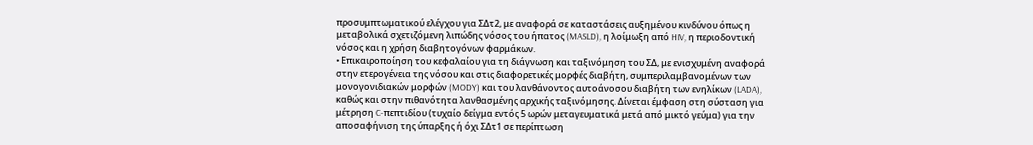προσυμπτωματικού ελέγχου για ΣΔτ2, με αναφορά σε καταστάσεις αυξημένου κινδύνου όπως η μεταβολικά σχετιζόμενη λιπώδης νόσος του ήπατος (MASLD), η λοίμωξη από HIV, η περιοδοντική νόσος και η χρήση διαβητογόνων φαρμάκων.
• Επικαιροποίηση του κεφαλαίου για τη διάγνωση και ταξινόμηση του ΣΔ, με ενισχυμένη αναφορά στην ετερογένεια της νόσου και στις διαφορετικές μορφές διαβήτη, συμπεριλαμβανομένων των μονογονιδιακών μορφών (MODY) και του λανθάνοντος αυτοάνοσου διαβήτη των ενηλίκων (LADA), καθώς και στην πιθανότητα λανθασμένης αρχικής ταξινόμησης. Δίνεται έμφαση στη σύσταση για μέτρηση C-πεπτιδίου (τυχαίο δείγμα εντός 5 ωρών μεταγευματικά μετά από μικτό γεύμα) για την αποσαφήνιση της ύπαρξης ή όχι ΣΔτ1 σε περίπτωση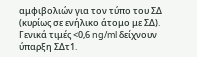αμφιβολιών για τον τύπο του ΣΔ (κυρίως σε ενήλικο άτομο με ΣΔ). Γενικά τιμές <0,6 ng/ml δείχνουν ύπαρξη ΣΔτ1.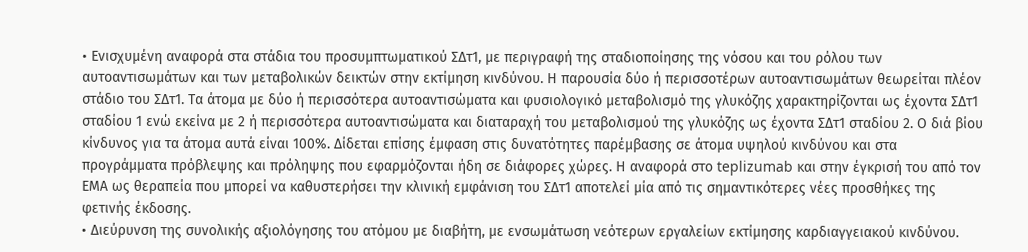• Ενισχυμένη αναφορά στα στάδια του προσυμπτωματικού ΣΔτ1, με περιγραφή της σταδιοποίησης της νόσου και του ρόλου των αυτοαντισωμάτων και των μεταβολικών δεικτών στην εκτίμηση κινδύνου. Η παρουσία δύο ή περισσοτέρων αυτοαντισωμάτων θεωρείται πλέον στάδιο του ΣΔτ1. Τα άτομα με δύο ή περισσότερα αυτοαντισώματα και φυσιολογικό μεταβολισμό της γλυκόζης χαρακτηρίζονται ως έχοντα ΣΔτ1 σταδίου 1 ενώ εκείνα με 2 ή περισσότερα αυτοαντισώματα και διαταραχή του μεταβολισμού της γλυκόζης ως έχοντα ΣΔτ1 σταδίου 2. Ο διά βίου κίνδυνος για τα άτομα αυτά είναι 100%. Δίδεται επίσης έμφαση στις δυνατότητες παρέμβασης σε άτομα υψηλού κινδύνου και στα προγράμματα πρόβλεψης και πρόληψης που εφαρμόζονται ήδη σε διάφορες χώρες. Η αναφορά στο teplizumab και στην έγκρισή του από τον ΕΜΑ ως θεραπεία που μπορεί να καθυστερήσει την κλινική εμφάνιση του ΣΔτ1 αποτελεί μία από τις σημαντικότερες νέες προσθήκες της φετινής έκδοσης.
• Διεύρυνση της συνολικής αξιολόγησης του ατόμου με διαβήτη, με ενσωμάτωση νεότερων εργαλείων εκτίμησης καρδιαγγειακού κινδύνου.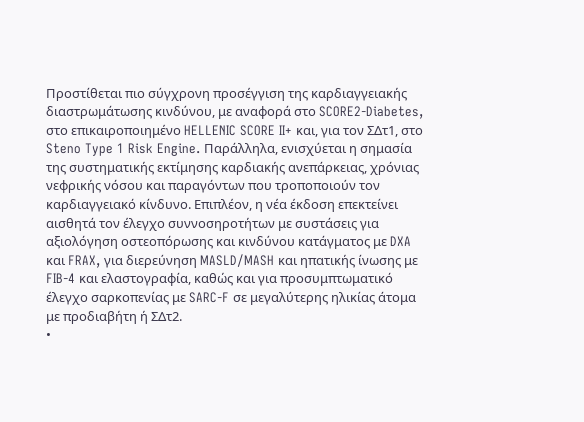Προστίθεται πιο σύγχρονη προσέγγιση της καρδιαγγειακής διαστρωμάτωσης κινδύνου, με αναφορά στο SCORE2-Diabetes, στο επικαιροποιημένο HELLENIC SCORE II+ και, για τον ΣΔτ1, στο Steno Type 1 Risk Engine. Παράλληλα, ενισχύεται η σημασία της συστηματικής εκτίμησης καρδιακής ανεπάρκειας, χρόνιας νεφρικής νόσου και παραγόντων που τροποποιούν τον καρδιαγγειακό κίνδυνο. Επιπλέον, η νέα έκδοση επεκτείνει αισθητά τον έλεγχο συννοσηροτήτων με συστάσεις για αξιολόγηση οστεοπόρωσης και κινδύνου κατάγματος με DXA και FRAX, για διερεύνηση MASLD/MASH και ηπατικής ίνωσης με FIB-4 και ελαστογραφία, καθώς και για προσυμπτωματικό έλεγχο σαρκοπενίας με SARC-F σε μεγαλύτερης ηλικίας άτομα με προδιαβήτη ή ΣΔτ2.
•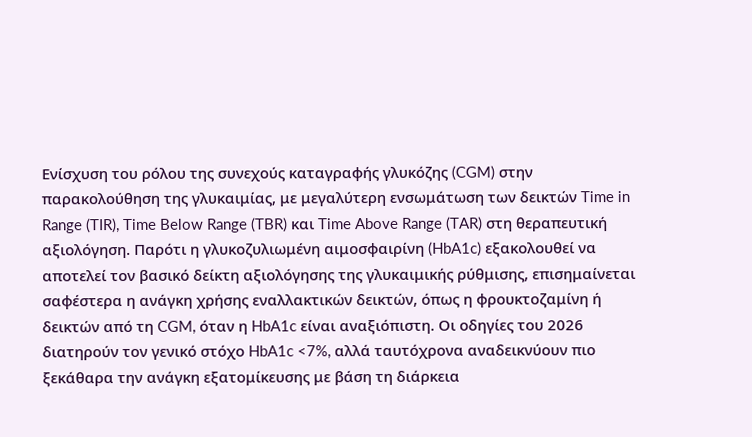Ενίσχυση του ρόλου της συνεχούς καταγραφής γλυκόζης (CGM) στην παρακολούθηση της γλυκαιμίας, με μεγαλύτερη ενσωμάτωση των δεικτών Time in Range (TIR), Time Below Range (TBR) και Time Above Range (TAR) στη θεραπευτική αξιολόγηση. Παρότι η γλυκοζυλιωμένη αιμοσφαιρίνη (HbA1c) εξακολουθεί να αποτελεί τον βασικό δείκτη αξιολόγησης της γλυκαιμικής ρύθμισης, επισημαίνεται σαφέστερα η ανάγκη χρήσης εναλλακτικών δεικτών, όπως η φρουκτοζαμίνη ή δεικτών από τη CGM, όταν η HbA1c είναι αναξιόπιστη. Οι οδηγίες του 2026 διατηρούν τον γενικό στόχο HbA1c <7%, αλλά ταυτόχρονα αναδεικνύουν πιο ξεκάθαρα την ανάγκη εξατομίκευσης με βάση τη διάρκεια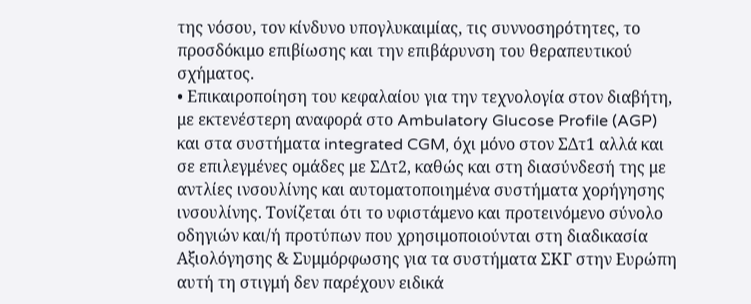της νόσου, τον κίνδυνο υπογλυκαιμίας, τις συννοσηρότητες, το προσδόκιμο επιβίωσης και την επιβάρυνση του θεραπευτικού σχήματος.
• Επικαιροποίηση του κεφαλαίου για την τεχνολογία στον διαβήτη, με εκτενέστερη αναφορά στο Ambulatory Glucose Profile (AGP) και στα συστήματα integrated CGM, όχι μόνο στον ΣΔτ1 αλλά και σε επιλεγμένες ομάδες με ΣΔτ2, καθώς και στη διασύνδεσή της με αντλίες ινσουλίνης και αυτοματοποιημένα συστήματα χορήγησης ινσουλίνης. Τονίζεται ότι το υφιστάμενο και προτεινόμενο σύνολο οδηγιών και/ή προτύπων που χρησιμοποιούνται στη διαδικασία Αξιολόγησης & Συμμόρφωσης για τα συστήματα ΣΚΓ στην Ευρώπη αυτή τη στιγμή δεν παρέχουν ειδικά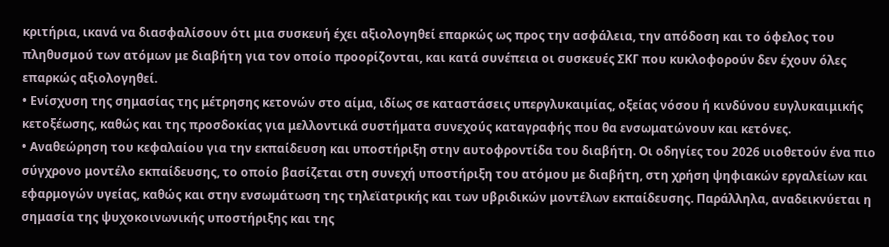κριτήρια, ικανά να διασφαλίσουν ότι μια συσκευή έχει αξιολογηθεί επαρκώς ως προς την ασφάλεια, την απόδοση και το όφελος του πληθυσμού των ατόμων με διαβήτη για τον οποίο προορίζονται, και κατά συνέπεια οι συσκευές ΣΚΓ που κυκλοφορούν δεν έχουν όλες επαρκώς αξιολογηθεί.
• Ενίσχυση της σημασίας της μέτρησης κετονών στο αίμα, ιδίως σε καταστάσεις υπεργλυκαιμίας, οξείας νόσου ή κινδύνου ευγλυκαιμικής κετοξέωσης, καθώς και της προσδοκίας για μελλοντικά συστήματα συνεχούς καταγραφής που θα ενσωματώνουν και κετόνες.
• Αναθεώρηση του κεφαλαίου για την εκπαίδευση και υποστήριξη στην αυτοφροντίδα του διαβήτη. Οι οδηγίες του 2026 υιοθετούν ένα πιο σύγχρονο μοντέλο εκπαίδευσης, το οποίο βασίζεται στη συνεχή υποστήριξη του ατόμου με διαβήτη, στη χρήση ψηφιακών εργαλείων και εφαρμογών υγείας, καθώς και στην ενσωμάτωση της τηλεϊατρικής και των υβριδικών μοντέλων εκπαίδευσης. Παράλληλα, αναδεικνύεται η σημασία της ψυχοκοινωνικής υποστήριξης και της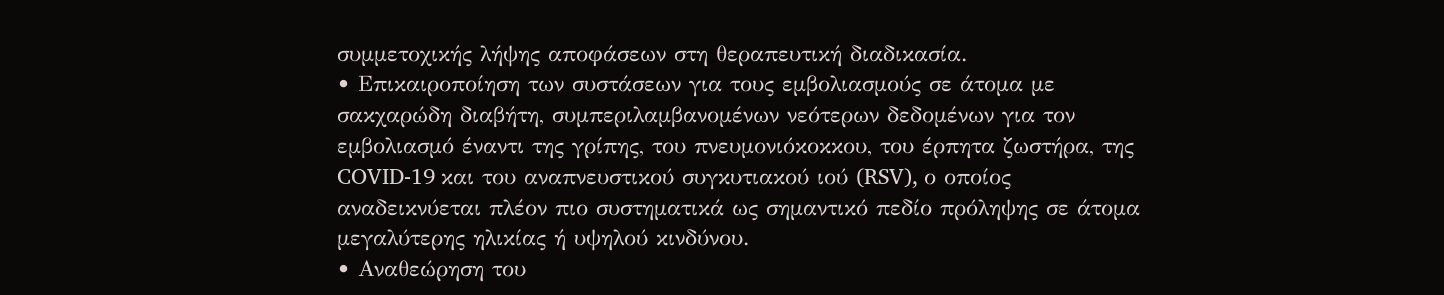συμμετοχικής λήψης αποφάσεων στη θεραπευτική διαδικασία.
• Επικαιροποίηση των συστάσεων για τους εμβολιασμούς σε άτομα με σακχαρώδη διαβήτη, συμπεριλαμβανομένων νεότερων δεδομένων για τον εμβολιασμό έναντι της γρίπης, του πνευμονιόκοκκου, του έρπητα ζωστήρα, της COVID-19 και του αναπνευστικού συγκυτιακού ιού (RSV), ο οποίος αναδεικνύεται πλέον πιο συστηματικά ως σημαντικό πεδίο πρόληψης σε άτομα μεγαλύτερης ηλικίας ή υψηλού κινδύνου.
• Αναθεώρηση του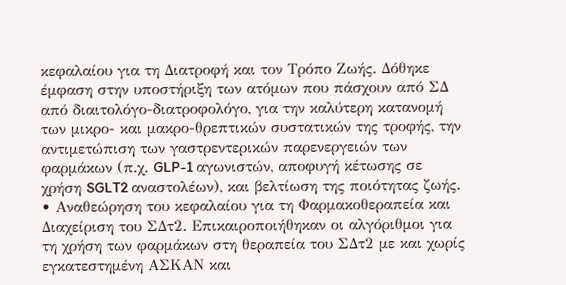κεφαλαίου για τη Διατροφή και τον Τρόπο Ζωής. Δόθηκε έμφαση στην υποστήριξη των ατόμων που πάσχουν από ΣΔ από διαιτολόγο-διατροφολόγο, για την καλύτερη κατανομή των μικρο- και μακρο-θρεπτικών συστατικών της τροφής, την αντιμετώπιση των γαστρεντερικών παρενεργειών των φαρμάκων (π.χ. GLP-1 αγωνιστών, αποφυγή κέτωσης σε χρήση SGLT2 αναστολέων), και βελτίωση της ποιότητας ζωής.
• Αναθεώρηση του κεφαλαίου για τη Φαρμακοθεραπεία και Διαχείριση του ΣΔτ2. Επικαιροποιήθηκαν οι αλγόριθμοι για τη χρήση των φαρμάκων στη θεραπεία του ΣΔτ2 με και χωρίς εγκατεστημένη ΑΣΚΑΝ και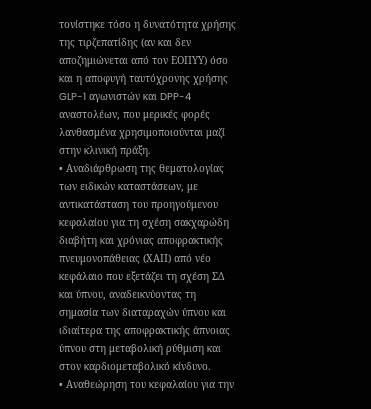τονίστηκε τόσο η δυνατότητα χρήσης της τιρζεπατίδης (αν και δεν αποζημιώνεται από τον ΕΟΠΥΥ) όσο και η αποφυγή ταυτόχρονης χρήσης GLP-1 αγωνιστών και DPP-4 αναστολέων, που μερικές φορές λανθασμένα χρησιμοποιούνται μαζί στην κλινική πράξη.
• Αναδιάρθρωση της θεματολογίας των ειδικών καταστάσεων, με αντικατάσταση του προηγούμενου κεφαλαίου για τη σχέση σακχαρώδη διαβήτη και χρόνιας αποφρακτικής πνευμονοπάθειας (ΧΑΠ) από νέο κεφάλαιο που εξετάζει τη σχέση ΣΔ και ύπνου, αναδεικνύοντας τη σημασία των διαταραχών ύπνου και ιδιαίτερα της αποφρακτικής άπνοιας ύπνου στη μεταβολική ρύθμιση και στον καρδιομεταβολικό κίνδυνο.
• Αναθεώρηση του κεφαλαίου για την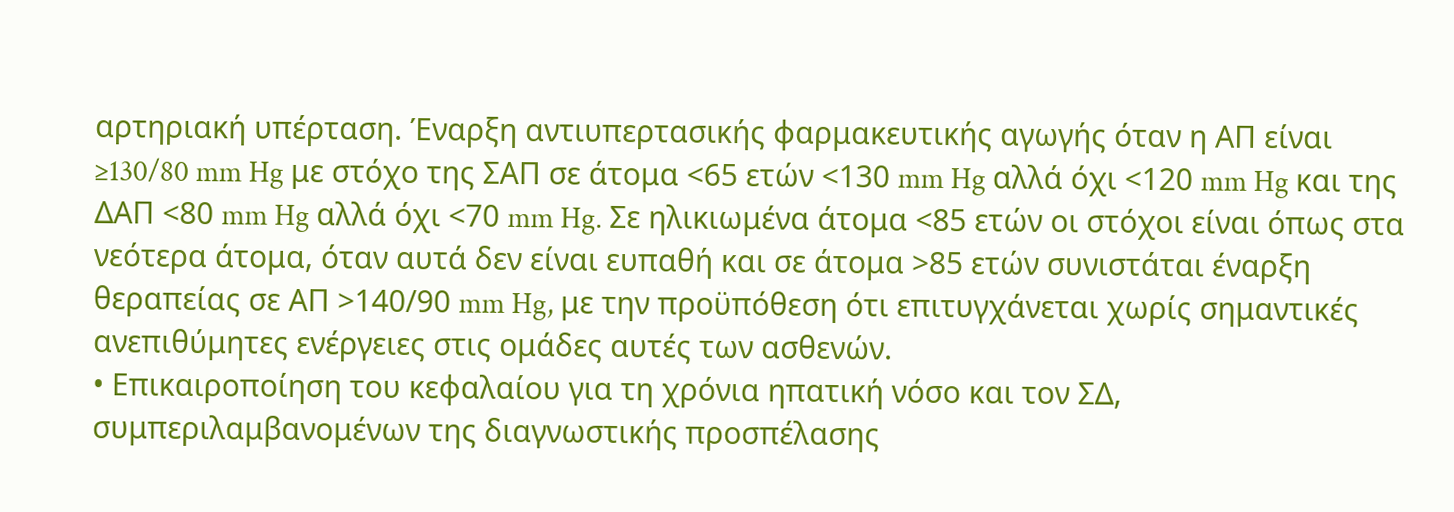αρτηριακή υπέρταση. Έναρξη αντιυπερτασικής φαρμακευτικής αγωγής όταν η ΑΠ είναι ≥130/80 mm Hg με στόχο της ΣΑΠ σε άτομα <65 ετών <130 mm Hg αλλά όχι <120 mm Hg και της ΔΑΠ <80 mm Hg αλλά όχι <70 mm Hg. Σε ηλικιωμένα άτομα <85 ετών οι στόχοι είναι όπως στα νεότερα άτομα, όταν αυτά δεν είναι ευπαθή και σε άτομα >85 ετών συνιστάται έναρξη θεραπείας σε ΑΠ >140/90 mm Hg, με την προϋπόθεση ότι επιτυγχάνεται χωρίς σημαντικές ανεπιθύμητες ενέργειες στις ομάδες αυτές των ασθενών.
• Επικαιροποίηση του κεφαλαίου για τη χρόνια ηπατική νόσο και τον ΣΔ, συμπεριλαμβανομένων της διαγνωστικής προσπέλασης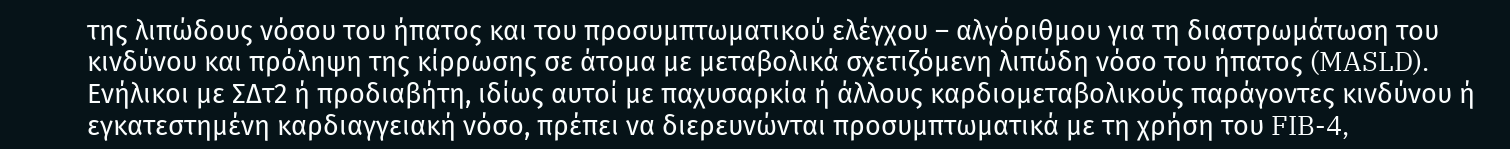της λιπώδους νόσου του ήπατος και του προσυμπτωματικού ελέγχου – αλγόριθμου για τη διαστρωμάτωση του κινδύνου και πρόληψη της κίρρωσης σε άτομα με μεταβολικά σχετιζόμενη λιπώδη νόσο του ήπατος (MASLD). Ενήλικοι με ΣΔτ2 ή προδιαβήτη, ιδίως αυτοί με παχυσαρκία ή άλλους καρδιομεταβολικούς παράγοντες κινδύνου ή εγκατεστημένη καρδιαγγειακή νόσο, πρέπει να διερευνώνται προσυμπτωματικά με τη χρήση του FIB-4,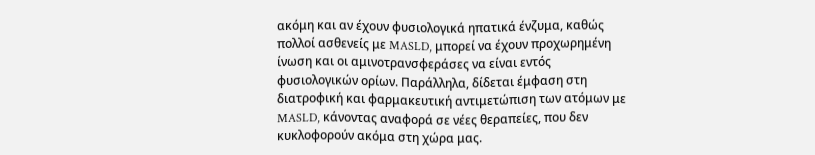ακόμη και αν έχουν φυσιολογικά ηπατικά ένζυμα, καθώς πολλοί ασθενείς με MASLD, μπορεί να έχουν προχωρημένη ίνωση και οι αμινοτρανσφεράσες να είναι εντός φυσιολογικών ορίων. Παράλληλα, δίδεται έμφαση στη διατροφική και φαρμακευτική αντιμετώπιση των ατόμων με MASLD, κάνοντας αναφορά σε νέες θεραπείες, που δεν κυκλοφορούν ακόμα στη χώρα μας.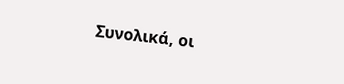Συνολικά, οι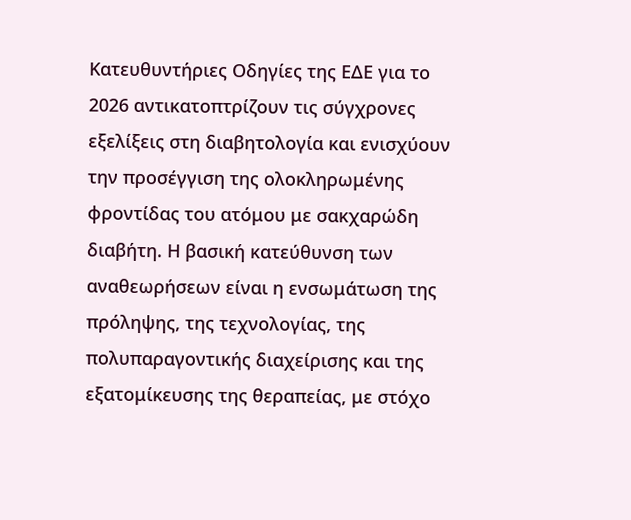Κατευθυντήριες Οδηγίες της ΕΔΕ για το 2026 αντικατοπτρίζουν τις σύγχρονες εξελίξεις στη διαβητολογία και ενισχύουν την προσέγγιση της ολοκληρωμένης φροντίδας του ατόμου με σακχαρώδη διαβήτη. Η βασική κατεύθυνση των αναθεωρήσεων είναι η ενσωμάτωση της πρόληψης, της τεχνολογίας, της πολυπαραγοντικής διαχείρισης και της εξατομίκευσης της θεραπείας, με στόχο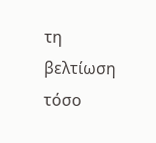τη βελτίωση τόσο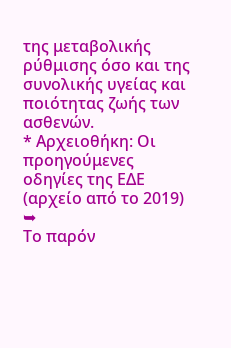της μεταβολικής ρύθμισης όσο και της συνολικής υγείας και ποιότητας ζωής των ασθενών.
* Αρχειοθήκη: Οι προηγούμενες οδηγίες της ΕΔΕ (αρχείο από το 2019) ➥
Το παρόν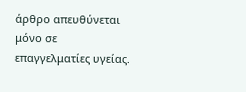άρθρο απευθύνεται μόνο σε επαγγελματίες υγείας.